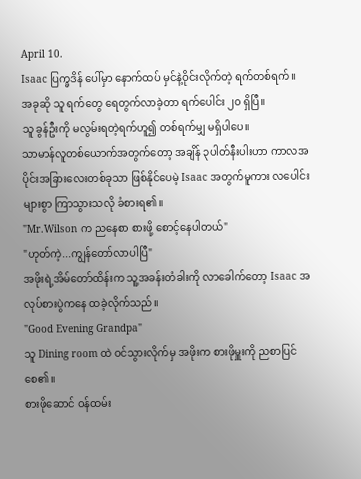April 10.
Isaac ပြက္ခဒိန် ပေါ်မှာ နောက်ထပ် မှင်နဲ့ဝိုင်းလိုက်တဲ့ ရက်တစ်ရက်။
အခုဆို သူ ရက်တွေ ရေတွက်လာခဲ့တာ ရက်ပေါင်း ၂၀ ရှိပြီ။
သူ ခွန်ဦးကို မလွမ်းရတဲ့ရက်ဟူ၍ တစ်ရက်မျှ မရှိပါပေ။
သာမာန်လူတစ်ယောက်အတွက်တော့ အချိန် ၃ပါတ်နီးပါးဟာ ကာလအပိုင်းအခြားလေးတစ်ခုသာ ဖြစ်နိုင်ပေမဲ့ Isaac အတွက်မူကား လပေါင်းများစွာ ကြာသွားသလို ခံစားရ၏။
"Mr.Wilson က ညနေစာ စားဖို့ စောင့်နေပါတယ်"
"ဟုတ်ကဲ့...ကျွန်တော်လာပါပြီ"
အဖိုးရဲ့အိမ်တော်ထိန်းက သူ့အခန်းတံခါးကို လာခေါက်တော့ Isaac အလုပ်စားပွဲကနေ ထခဲ့လိုက်သည်။
"Good Evening Grandpa"
သူ Dining room ထဲ ဝင်သွားလိုက်မှ အဖိုးက စားဖိုမှူးကို ညစာပြင်စေ၏။
စားဖိုဆောင် ဝန်ထမ်း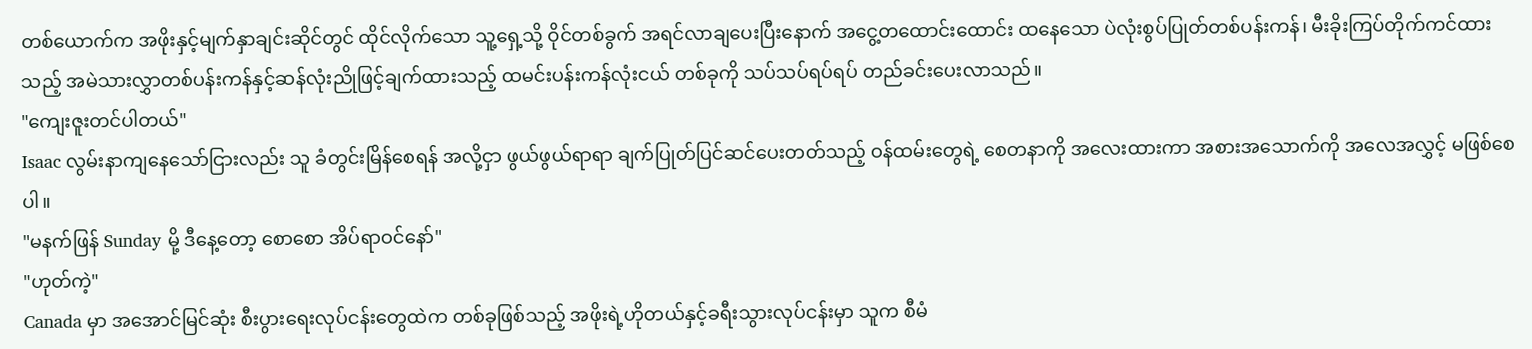တစ်ယောက်က အဖိုးနှင့်မျက်နှာချင်းဆိုင်တွင် ထိုင်လိုက်သော သူ့ရှေ့သို့ ဝိုင်တစ်ခွက် အရင်လာချပေးပြီးနောက် အငွေ့တထောင်းထောင်း ထနေသော ပဲလုံးစွပ်ပြုတ်တစ်ပန်းကန်၊ မီးခိုးကြပ်တိုက်ကင်ထားသည့် အမဲသားလွှာတစ်ပန်းကန်နှင့်ဆန်လုံးညိုဖြင့်ချက်ထားသည့် ထမင်းပန်းကန်လုံးငယ် တစ်ခုကို သပ်သပ်ရပ်ရပ် တည်ခင်းပေးလာသည်။
"ကျေးဇူးတင်ပါတယ်"
Isaac လွမ်းနာကျနေသော်ငြားလည်း သူ ခံတွင်းမြိန်စေရန် အလို့ငှာ ဖွယ်ဖွယ်ရာရာ ချက်ပြုတ်ပြင်ဆင်ပေးတတ်သည့် ဝန်ထမ်းတွေရဲ့ စေတနာကို အလေးထားကာ အစားအသောက်ကို အလေအလွှင့် မဖြစ်စေပါ။
"မနက်ဖြန် Sunday မို့ ဒီနေ့တော့ စောစော အိပ်ရာဝင်နော်"
"ဟုတ်ကဲ့"
Canada မှာ အအောင်မြင်ဆုံး စီးပွားရေးလုပ်ငန်းတွေထဲက တစ်ခုဖြစ်သည့် အဖိုးရဲ့ဟိုတယ်နှင့်ခရီးသွားလုပ်ငန်းမှာ သူက စီမံ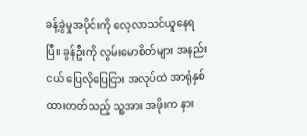ခန့်ခွဲမှုအပိုင်းကို လေ့လာသင်ယူနေရပြီ။ ခွန်ဦးကို လွမ်းမောစိတ်များ အနည်းငယ် ပြေလိုပြေငြား အလုပ်ထဲ အာရုံနှစ်ထားတတ်သည့် သူ့အား အဖိုးက နား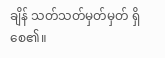ချိန် သတ်သတ်မှတ်မှတ် ရှိစေ၏။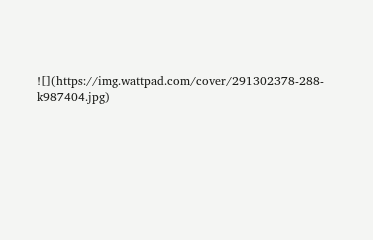![](https://img.wattpad.com/cover/291302378-288-k987404.jpg)